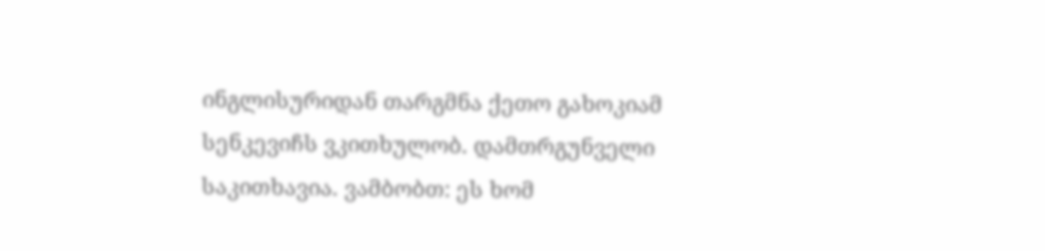ინგლისურიდან თარგმნა ქეთო გახოკიამ
სენკევიჩს ვკითხულობ. დამთრგუნველი საკითხავია. ვამბობთ: ეს ხომ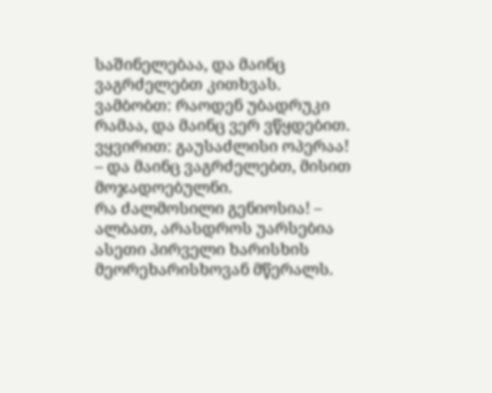საშინელებაა, და მაინც ვაგრძელებთ კითხვას. ვამბობთ: რაოდენ უბადრუკი რამაა, და მაინც ვერ ვწყდებით. ვყვირით: გაუსაძლისი ოპერაა! – და მაინც ვაგრძელებთ, მისით მოჯადოებულნი.
რა ძალმოსილი გენიოსია! – ალბათ, არასდროს უარსებია ასეთი პირველი ხარისხის მეორეხარისხოვან მწერალს.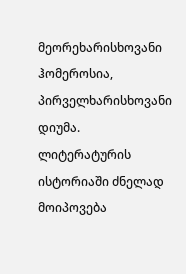მეორეხარისხოვანი ჰომეროსია, პირველხარისხოვანი დიუმა. ლიტერატურის ისტორიაში ძნელად მოიპოვება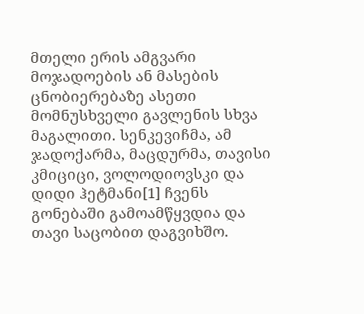მთელი ერის ამგვარი მოჯადოების ან მასების ცნობიერებაზე ასეთი მომნუსხველი გავლენის სხვა მაგალითი. სენკევიჩმა, ამ ჯადოქარმა, მაცდურმა, თავისი კმიციცი, ვოლოდიოვსკი და დიდი ჰეტმანი[1] ჩვენს გონებაში გამოამწყვდია და თავი საცობით დაგვიხშო.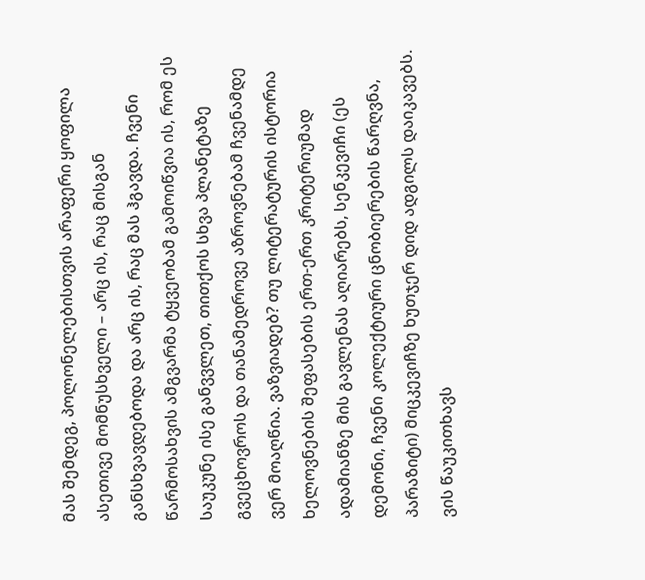მას შემდეგ, პოლონელებისთვის არაფერი ყოფილა ასეთივე მომნუსხველი – არც ის, რაც მისგან განსხვავდებოდა და არც ის, რაც მას ჰგავდა. ჩვენი წარმოსახვის ამგვარმა ტყვეობამ გამოიწვია ის, რომ ეს საუკუნე ისე განვვლეთ, თითქოს სხვა პლანეტაზე გვეცხოვროს და თანამედროვე აზროვნებამ ჩვენამდე ვერ მოაღწია. ვაზვიადებ? თუ ლიტერატურის ისტორია ხელოვნების შეფასების ერთ-ერთ კრიტერიუმად ადამიანზე მის გავლენას აღიარებს, სენკევიჩი (ეს დემონი, ჩვენი კოლექტიური ცნობიერების წარღვნა, პარაზიტი) მიცკევიჩზე ხუთჯერ დიდ ადგილს დაიკავებს. ვის წაუკითხავს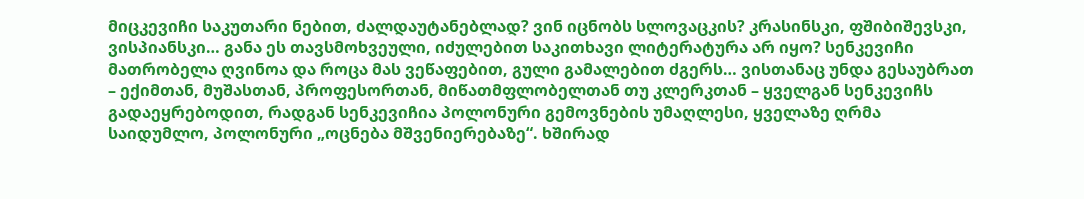მიცკევიჩი საკუთარი ნებით, ძალდაუტანებლად? ვინ იცნობს სლოვაცკის? კრასინსკი, ფშიბიშევსკი, ვისპიანსკი… განა ეს თავსმოხვეული, იძულებით საკითხავი ლიტერატურა არ იყო? სენკევიჩი მათრობელა ღვინოა და როცა მას ვეწაფებით, გული გამალებით ძგერს… ვისთანაც უნდა გესაუბრათ – ექიმთან, მუშასთან, პროფესორთან, მიწათმფლობელთან თუ კლერკთან – ყველგან სენკევიჩს გადაეყრებოდით, რადგან სენკევიჩია პოლონური გემოვნების უმაღლესი, ყველაზე ღრმა საიდუმლო, პოლონური „ოცნება მშვენიერებაზე“. ხშირად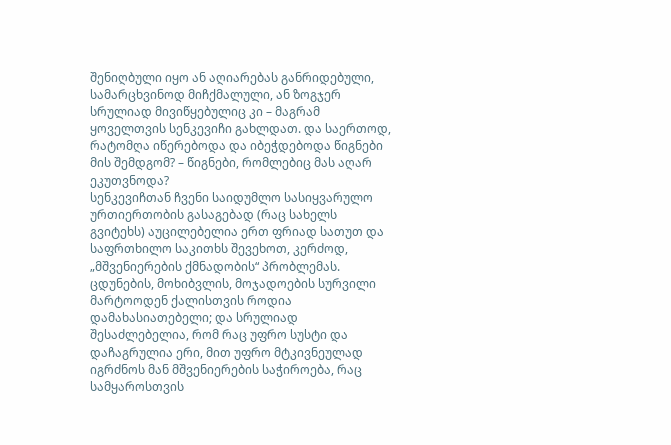შენიღბული იყო ან აღიარებას განრიდებული, სამარცხვინოდ მიჩქმალული, ან ზოგჯერ სრულიად მივიწყებულიც კი – მაგრამ ყოველთვის სენკევიჩი გახლდათ. და საერთოდ, რატომღა იწერებოდა და იბეჭდებოდა წიგნები მის შემდგომ? – წიგნები, რომლებიც მას აღარ ეკუთვნოდა?
სენკევიჩთან ჩვენი საიდუმლო სასიყვარულო ურთიერთობის გასაგებად (რაც სახელს გვიტეხს) აუცილებელია ერთ ფრიად სათუთ და საფრთხილო საკითხს შევეხოთ, კერძოდ, „მშვენიერების ქმნადობის“ პრობლემას. ცდუნების, მოხიბვლის, მოჯადოების სურვილი მარტოოდენ ქალისთვის როდია დამახასიათებელი; და სრულიად შესაძლებელია, რომ რაც უფრო სუსტი და დაჩაგრულია ერი, მით უფრო მტკივნეულად იგრძნოს მან მშვენიერების საჭიროება, რაც სამყაროსთვის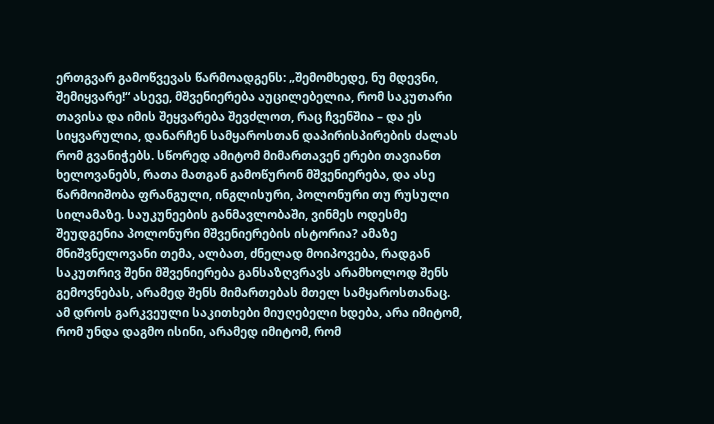ერთგვარ გამოწვევას წარმოადგენს: „შემომხედე, ნუ მდევნი, შემიყვარე!“ ასევე, მშვენიერება აუცილებელია, რომ საკუთარი თავისა და იმის შეყვარება შევძლოთ, რაც ჩვენშია – და ეს სიყვარულია, დანარჩენ სამყაროსთან დაპირისპირების ძალას რომ გვანიჭებს. სწორედ ამიტომ მიმართავენ ერები თავიანთ ხელოვანებს, რათა მათგან გამოწურონ მშვენიერება, და ასე წარმოიშობა ფრანგული, ინგლისური, პოლონური თუ რუსული სილამაზე. საუკუნეების განმავლობაში, ვინმეს ოდესმე შეუდგენია პოლონური მშვენიერების ისტორია? ამაზე მნიშვნელოვანი თემა, ალბათ, ძნელად მოიპოვება, რადგან საკუთრივ შენი მშვენიერება განსაზღვრავს არამხოლოდ შენს გემოვნებას, არამედ შენს მიმართებას მთელ სამყაროსთანაც. ამ დროს გარკვეული საკითხები მიუღებელი ხდება, არა იმიტომ, რომ უნდა დაგმო ისინი, არამედ იმიტომ, რომ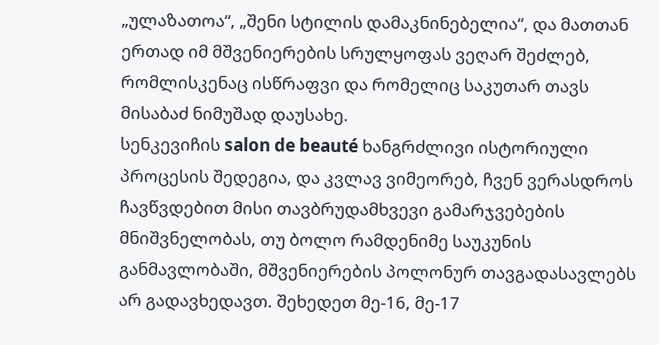„ულაზათოა“, „შენი სტილის დამაკნინებელია“, და მათთან ერთად იმ მშვენიერების სრულყოფას ვეღარ შეძლებ, რომლისკენაც ისწრაფვი და რომელიც საკუთარ თავს მისაბაძ ნიმუშად დაუსახე.
სენკევიჩის salon de beauté ხანგრძლივი ისტორიული პროცესის შედეგია, და კვლავ ვიმეორებ, ჩვენ ვერასდროს ჩავწვდებით მისი თავბრუდამხვევი გამარჯვებების მნიშვნელობას, თუ ბოლო რამდენიმე საუკუნის განმავლობაში, მშვენიერების პოლონურ თავგადასავლებს არ გადავხედავთ. შეხედეთ მე-16, მე-17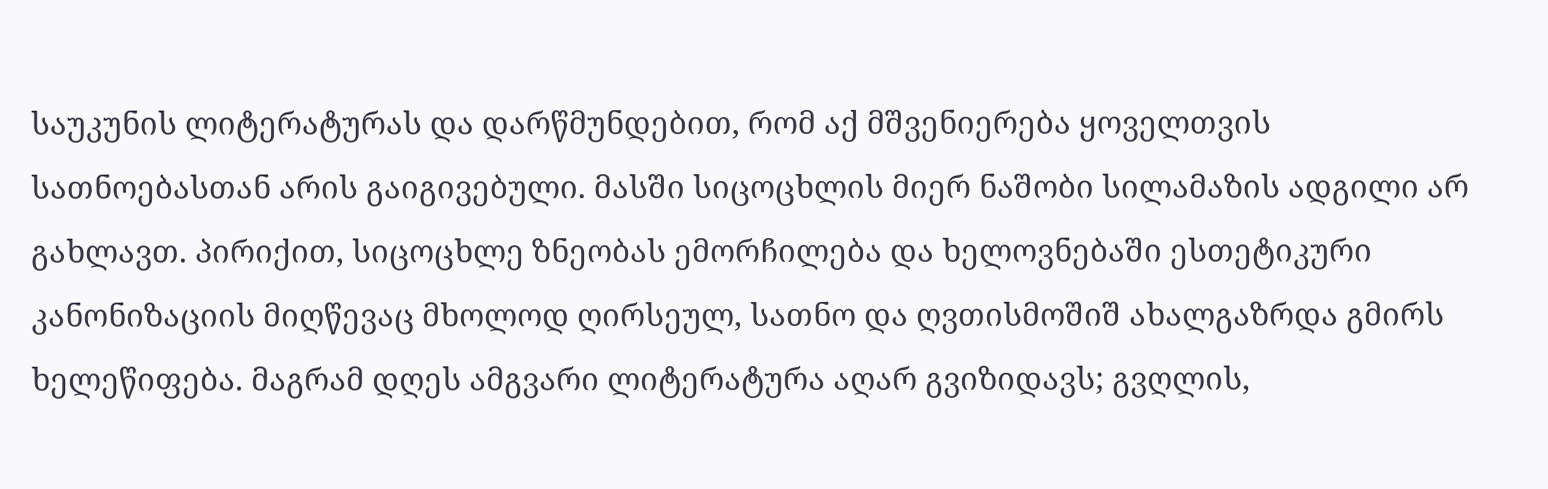საუკუნის ლიტერატურას და დარწმუნდებით, რომ აქ მშვენიერება ყოველთვის სათნოებასთან არის გაიგივებული. მასში სიცოცხლის მიერ ნაშობი სილამაზის ადგილი არ გახლავთ. პირიქით, სიცოცხლე ზნეობას ემორჩილება და ხელოვნებაში ესთეტიკური კანონიზაციის მიღწევაც მხოლოდ ღირსეულ, სათნო და ღვთისმოშიშ ახალგაზრდა გმირს ხელეწიფება. მაგრამ დღეს ამგვარი ლიტერატურა აღარ გვიზიდავს; გვღლის,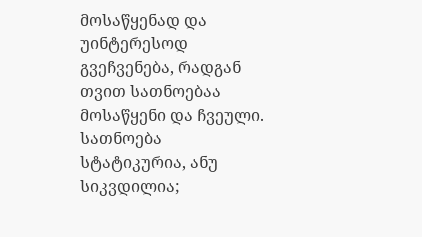მოსაწყენად და უინტერესოდ გვეჩვენება, რადგან თვით სათნოებაა მოსაწყენი და ჩვეული. სათნოება სტატიკურია, ანუ სიკვდილია;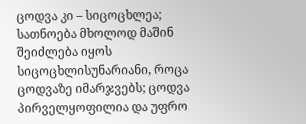ცოდვა კი – სიცოცხლეა; სათნოება მხოლოდ მაშინ შეიძლება იყოს სიცოცხლისუნარიანი, როცა ცოდვაზე იმარჯვებს; ცოდვა პირველყოფილია და უფრო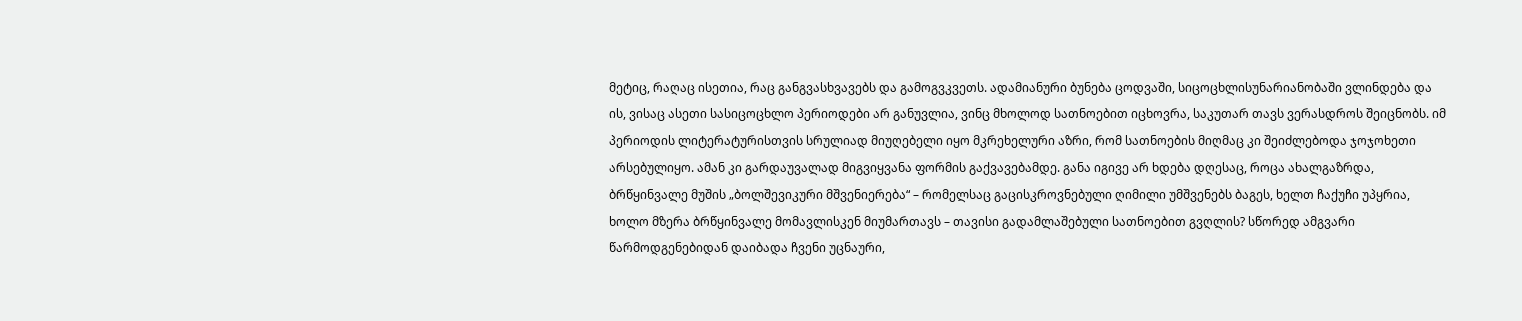მეტიც, რაღაც ისეთია, რაც განგვასხვავებს და გამოგვკვეთს. ადამიანური ბუნება ცოდვაში, სიცოცხლისუნარიანობაში ვლინდება და ის, ვისაც ასეთი სასიცოცხლო პერიოდები არ განუვლია, ვინც მხოლოდ სათნოებით იცხოვრა, საკუთარ თავს ვერასდროს შეიცნობს. იმ პერიოდის ლიტერატურისთვის სრულიად მიუღებელი იყო მკრეხელური აზრი, რომ სათნოების მიღმაც კი შეიძლებოდა ჯოჯოხეთი არსებულიყო. ამან კი გარდაუვალად მიგვიყვანა ფორმის გაქვავებამდე. განა იგივე არ ხდება დღესაც, როცა ახალგაზრდა, ბრწყინვალე მუშის „ბოლშევიკური მშვენიერება“ – რომელსაც გაცისკროვნებული ღიმილი უმშვენებს ბაგეს, ხელთ ჩაქუჩი უპყრია, ხოლო მზერა ბრწყინვალე მომავლისკენ მიუმართავს – თავისი გადამლაშებული სათნოებით გვღლის? სწორედ ამგვარი წარმოდგენებიდან დაიბადა ჩვენი უცნაური,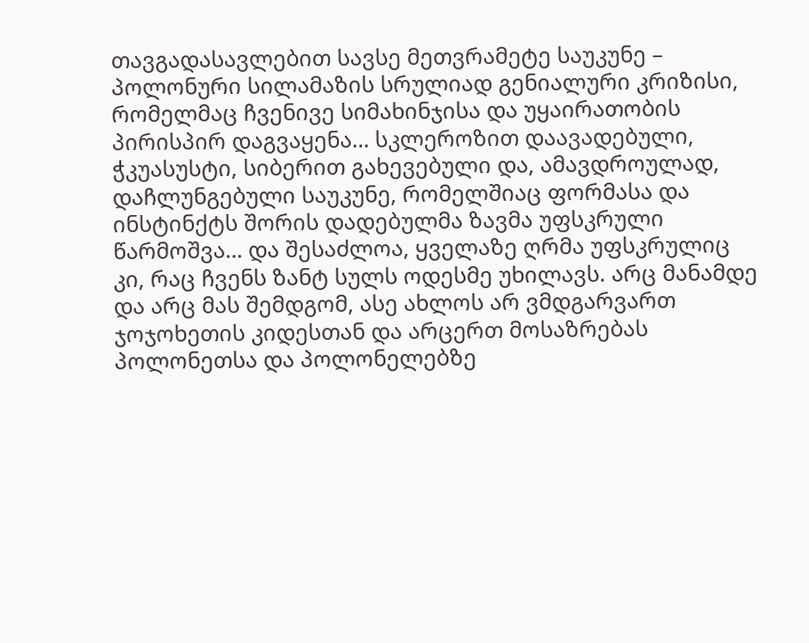თავგადასავლებით სავსე მეთვრამეტე საუკუნე – პოლონური სილამაზის სრულიად გენიალური კრიზისი, რომელმაც ჩვენივე სიმახინჯისა და უყაირათობის პირისპირ დაგვაყენა… სკლეროზით დაავადებული, ჭკუასუსტი, სიბერით გახევებული და, ამავდროულად, დაჩლუნგებული საუკუნე, რომელშიაც ფორმასა და ინსტინქტს შორის დადებულმა ზავმა უფსკრული წარმოშვა… და შესაძლოა, ყველაზე ღრმა უფსკრულიც კი, რაც ჩვენს ზანტ სულს ოდესმე უხილავს. არც მანამდე და არც მას შემდგომ, ასე ახლოს არ ვმდგარვართ ჯოჯოხეთის კიდესთან და არცერთ მოსაზრებას პოლონეთსა და პოლონელებზე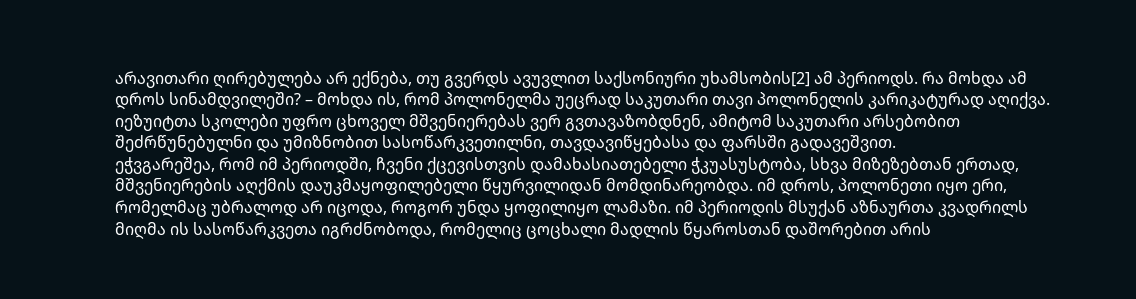არავითარი ღირებულება არ ექნება, თუ გვერდს ავუვლით საქსონიური უხამსობის[2] ამ პერიოდს. რა მოხდა ამ დროს სინამდვილეში? – მოხდა ის, რომ პოლონელმა უეცრად საკუთარი თავი პოლონელის კარიკატურად აღიქვა. იეზუიტთა სკოლები უფრო ცხოველ მშვენიერებას ვერ გვთავაზობდნენ, ამიტომ საკუთარი არსებობით შეძრწუნებულნი და უმიზნობით სასოწარკვეთილნი, თავდავიწყებასა და ფარსში გადავეშვით.
ეჭვგარეშეა, რომ იმ პერიოდში, ჩვენი ქცევისთვის დამახასიათებელი ჭკუასუსტობა, სხვა მიზეზებთან ერთად, მშვენიერების აღქმის დაუკმაყოფილებელი წყურვილიდან მომდინარეობდა. იმ დროს, პოლონეთი იყო ერი, რომელმაც უბრალოდ არ იცოდა, როგორ უნდა ყოფილიყო ლამაზი. იმ პერიოდის მსუქან აზნაურთა კვადრილს მიღმა ის სასოწარკვეთა იგრძნობოდა, რომელიც ცოცხალი მადლის წყაროსთან დაშორებით არის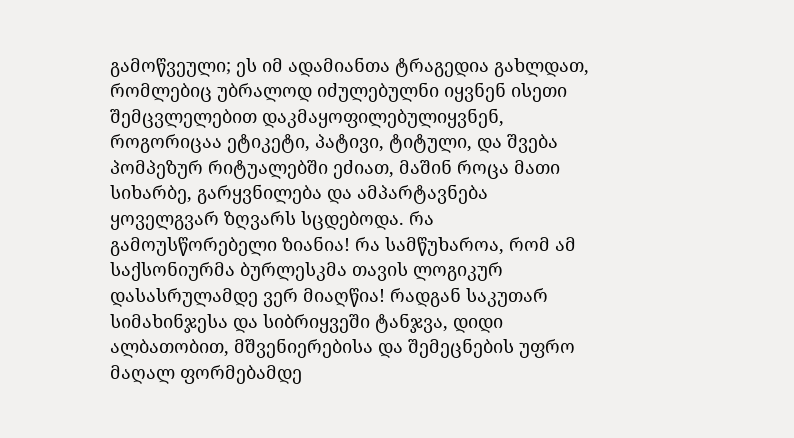გამოწვეული; ეს იმ ადამიანთა ტრაგედია გახლდათ, რომლებიც უბრალოდ იძულებულნი იყვნენ ისეთი შემცვლელებით დაკმაყოფილებულიყვნენ, როგორიცაა ეტიკეტი, პატივი, ტიტული, და შვება პომპეზურ რიტუალებში ეძიათ, მაშინ როცა მათი სიხარბე, გარყვნილება და ამპარტავნება ყოველგვარ ზღვარს სცდებოდა. რა გამოუსწორებელი ზიანია! რა სამწუხაროა, რომ ამ საქსონიურმა ბურლესკმა თავის ლოგიკურ დასასრულამდე ვერ მიაღწია! რადგან საკუთარ სიმახინჯესა და სიბრიყვეში ტანჯვა, დიდი ალბათობით, მშვენიერებისა და შემეცნების უფრო მაღალ ფორმებამდე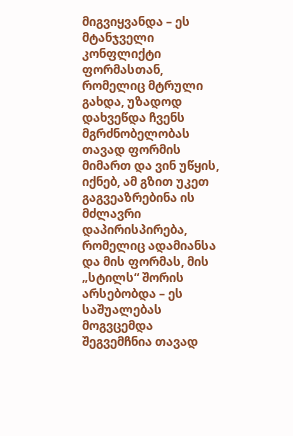მიგვიყვანდა – ეს მტანჯველი კონფლიქტი ფორმასთან, რომელიც მტრული გახდა, უზადოდ დახვეწდა ჩვენს მგრძნობელობას თავად ფორმის მიმართ და ვინ უწყის, იქნებ, ამ გზით უკეთ გაგვეაზრებინა ის მძლავრი დაპირისპირება, რომელიც ადამიანსა და მის ფორმას, მის „სტილს“ შორის არსებობდა – ეს საშუალებას მოგვცემდა შეგვემჩნია თავად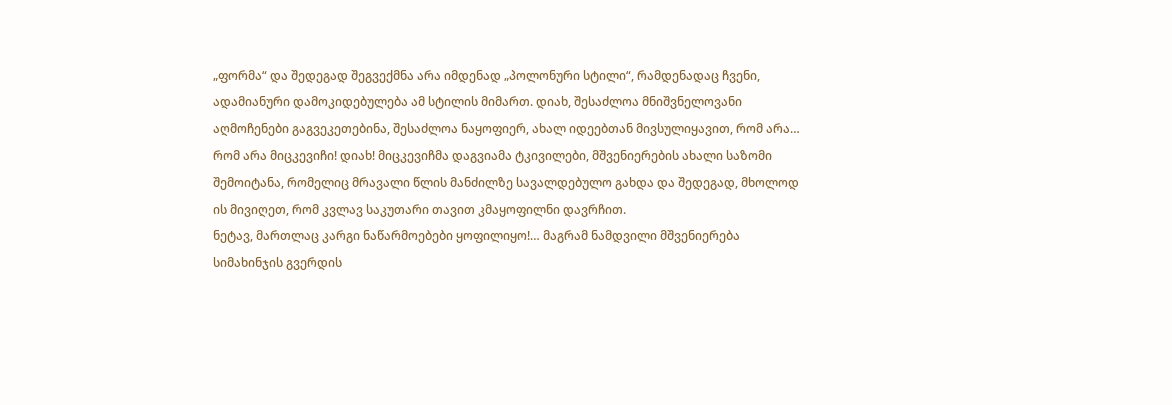„ფორმა“ და შედეგად შეგვექმნა არა იმდენად „პოლონური სტილი“, რამდენადაც ჩვენი, ადამიანური დამოკიდებულება ამ სტილის მიმართ. დიახ, შესაძლოა მნიშვნელოვანი აღმოჩენები გაგვეკეთებინა, შესაძლოა ნაყოფიერ, ახალ იდეებთან მივსულიყავით, რომ არა… რომ არა მიცკევიჩი! დიახ! მიცკევიჩმა დაგვიამა ტკივილები, მშვენიერების ახალი საზომი შემოიტანა, რომელიც მრავალი წლის მანძილზე სავალდებულო გახდა და შედეგად, მხოლოდ ის მივიღეთ, რომ კვლავ საკუთარი თავით კმაყოფილნი დავრჩით.
ნეტავ, მართლაც კარგი ნაწარმოებები ყოფილიყო!… მაგრამ ნამდვილი მშვენიერება სიმახინჯის გვერდის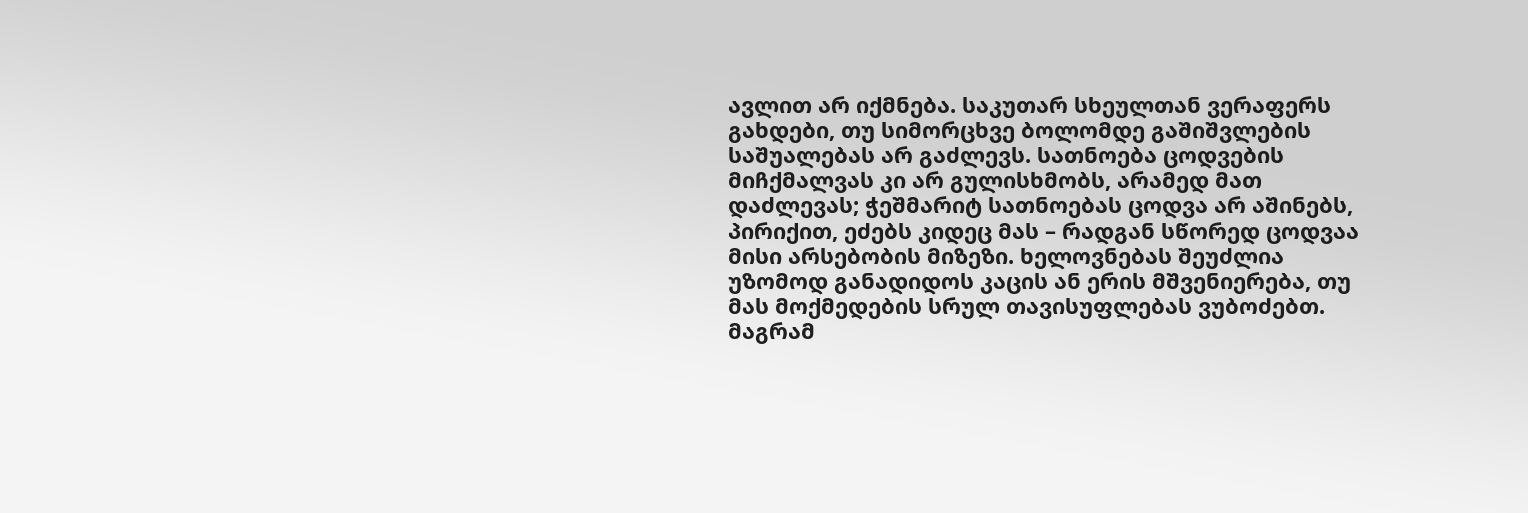ავლით არ იქმნება. საკუთარ სხეულთან ვერაფერს გახდები, თუ სიმორცხვე ბოლომდე გაშიშვლების საშუალებას არ გაძლევს. სათნოება ცოდვების მიჩქმალვას კი არ გულისხმობს, არამედ მათ დაძლევას; ჭეშმარიტ სათნოებას ცოდვა არ აშინებს, პირიქით, ეძებს კიდეც მას – რადგან სწორედ ცოდვაა მისი არსებობის მიზეზი. ხელოვნებას შეუძლია უზომოდ განადიდოს კაცის ან ერის მშვენიერება, თუ მას მოქმედების სრულ თავისუფლებას ვუბოძებთ. მაგრამ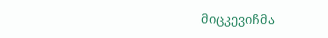მიცკევიჩმა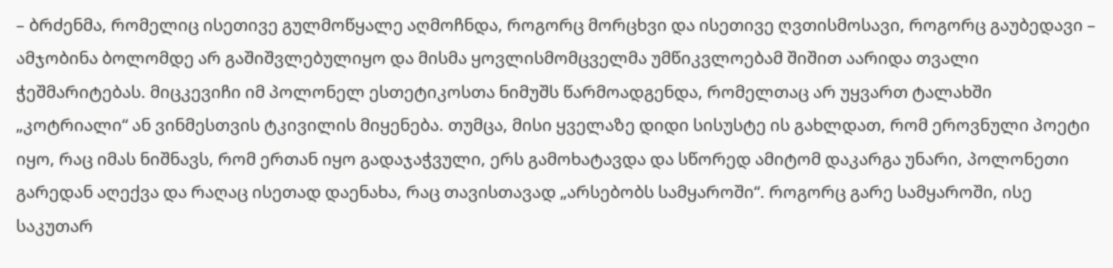– ბრძენმა, რომელიც ისეთივე გულმოწყალე აღმოჩნდა, როგორც მორცხვი და ისეთივე ღვთისმოსავი, როგორც გაუბედავი – ამჯობინა ბოლომდე არ გაშიშვლებულიყო და მისმა ყოვლისმომცველმა უმწიკვლოებამ შიშით აარიდა თვალი ჭეშმარიტებას. მიცკევიჩი იმ პოლონელ ესთეტიკოსთა ნიმუშს წარმოადგენდა, რომელთაც არ უყვართ ტალახში „კოტრიალი“ ან ვინმესთვის ტკივილის მიყენება. თუმცა, მისი ყველაზე დიდი სისუსტე ის გახლდათ, რომ ეროვნული პოეტი იყო, რაც იმას ნიშნავს, რომ ერთან იყო გადაჯაჭვული, ერს გამოხატავდა და სწორედ ამიტომ დაკარგა უნარი, პოლონეთი გარედან აღექვა და რაღაც ისეთად დაენახა, რაც თავისთავად „არსებობს სამყაროში“. როგორც გარე სამყაროში, ისე საკუთარ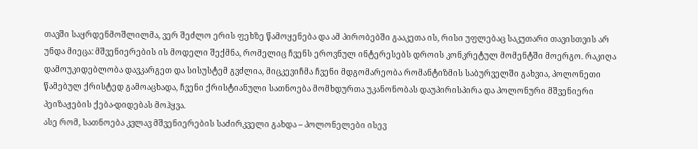თავში საყრდენმოშლილმა, ვერ შეძლო ერის ფეხზე წამოყენება და ამ პირობებში გააკეთა ის, რისი უფლებაც საკუთარი თავისთვის არ უნდა მიეცა: მშვენიერების ის მოდელი შექმნა, რომელიც ჩვენს ეროვნულ ინტერესებს დროის კონკრეტულ მომენტში მოერგო. რაკიღა დამოუკიდებლობა დავკარგეთ და სისუსტემ გვძლია, მიცკევიჩმა ჩვენი მდგომარეობა რომანტიზმის საბურველში გახვია, პოლონეთი წამებულ ქრისტედ გამოაცხადა, ჩვენი ქრისტიანული სათნოება მომხდურთა უკანონობას დაუპირისპირა და პოლონური მშვენიერი პეიზაჟების ქება-დიდებას მოჰყვა.
ასე რომ, სათნოება კვლავ მშვენიერების საძირკველი გახდა – პოლონელები ისევ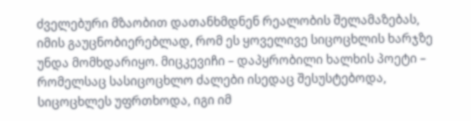ძველებური მზაობით დათანხმდნენ რეალობის შელამაზებას, იმის გაუცნობიერებლად, რომ ეს ყოველივე სიცოცხლის ხარჯზე უნდა მომხდარიყო. მიცკევიჩი – დაპყრობილი ხალხის პოეტი – რომელსაც სასიცოცხლო ძალები ისედაც შესუსტებოდა, სიცოცხლეს უფრთხოდა, იგი იმ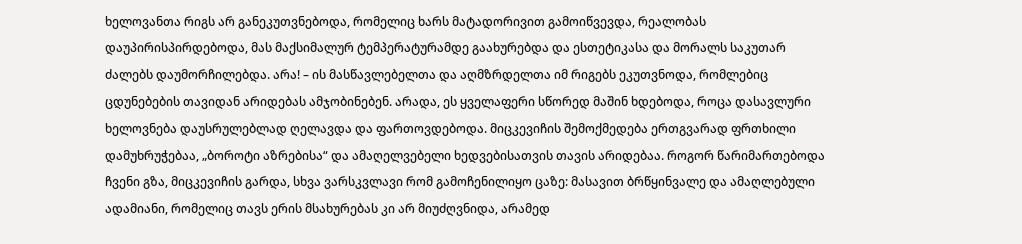ხელოვანთა რიგს არ განეკუთვნებოდა, რომელიც ხარს მატადორივით გამოიწვევდა, რეალობას დაუპირისპირდებოდა, მას მაქსიმალურ ტემპერატურამდე გაახურებდა და ესთეტიკასა და მორალს საკუთარ ძალებს დაუმორჩილებდა. არა! – ის მასწავლებელთა და აღმზრდელთა იმ რიგებს ეკუთვნოდა, რომლებიც ცდუნებების თავიდან არიდებას ამჯობინებენ. არადა, ეს ყველაფერი სწორედ მაშინ ხდებოდა, როცა დასავლური ხელოვნება დაუსრულებლად ღელავდა და ფართოვდებოდა. მიცკევიჩის შემოქმედება ერთგვარად ფრთხილი დამუხრუჭებაა, „ბოროტი აზრებისა“ და ამაღელვებელი ხედვებისათვის თავის არიდებაა. როგორ წარიმართებოდა ჩვენი გზა, მიცკევიჩის გარდა, სხვა ვარსკვლავი რომ გამოჩენილიყო ცაზე: მასავით ბრწყინვალე და ამაღლებული ადამიანი, რომელიც თავს ერის მსახურებას კი არ მიუძღვნიდა, არამედ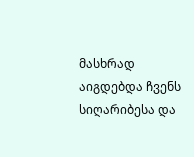მასხრად აიგდებდა ჩვენს სიღარიბესა და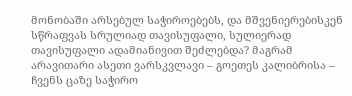მონობაში არსებულ საჭიროებებს, და მშვენიერებისკენ სწრაფვას სრულიად თავისუფალი, სულიერად თავისუფალი ადამიანივით შეძლებდა? მაგრამ არავითარი ასეთი ვარსკვლავი – გოეთეს კალიბრისა – ჩვენს ცაზე საჭირო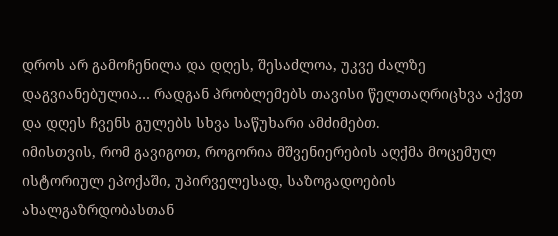დროს არ გამოჩენილა და დღეს, შესაძლოა, უკვე ძალზე დაგვიანებულია… რადგან პრობლემებს თავისი წელთაღრიცხვა აქვთ და დღეს ჩვენს გულებს სხვა საწუხარი ამძიმებთ.
იმისთვის, რომ გავიგოთ, როგორია მშვენიერების აღქმა მოცემულ ისტორიულ ეპოქაში, უპირველესად, საზოგადოების ახალგაზრდობასთან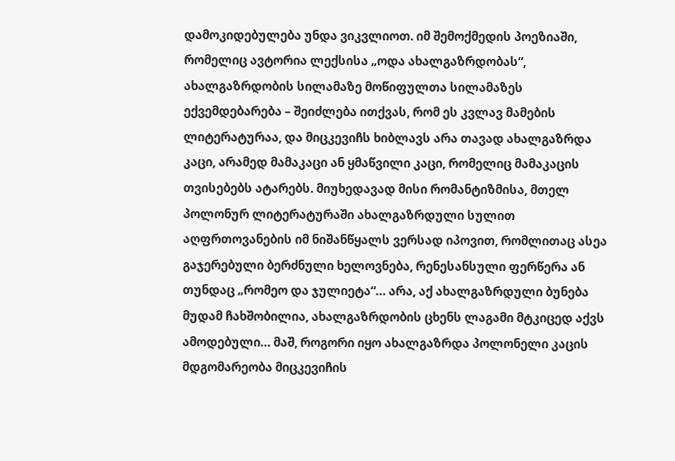დამოკიდებულება უნდა ვიკვლიოთ. იმ შემოქმედის პოეზიაში, რომელიც ავტორია ლექსისა „ოდა ახალგაზრდობას“, ახალგაზრდობის სილამაზე მოწიფულთა სილამაზეს ექვემდებარება – შეიძლება ითქვას, რომ ეს კვლავ მამების ლიტერატურაა, და მიცკევიჩს ხიბლავს არა თავად ახალგაზრდა კაცი, არამედ მამაკაცი ან ყმაწვილი კაცი, რომელიც მამაკაცის თვისებებს ატარებს. მიუხედავად მისი რომანტიზმისა, მთელ პოლონურ ლიტერატურაში ახალგაზრდული სულით აღფრთოვანების იმ ნიშანწყალს ვერსად იპოვით, რომლითაც ასეა გაჯერებული ბერძნული ხელოვნება, რენესანსული ფერწერა ან თუნდაც „რომეო და ჯულიეტა“… არა, აქ ახალგაზრდული ბუნება მუდამ ჩახშობილია, ახალგაზრდობის ცხენს ლაგამი მტკიცედ აქვს ამოდებული… მაშ, როგორი იყო ახალგაზრდა პოლონელი კაცის მდგომარეობა მიცკევიჩის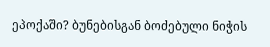ეპოქაში? ბუნებისგან ბოძებული ნიჭის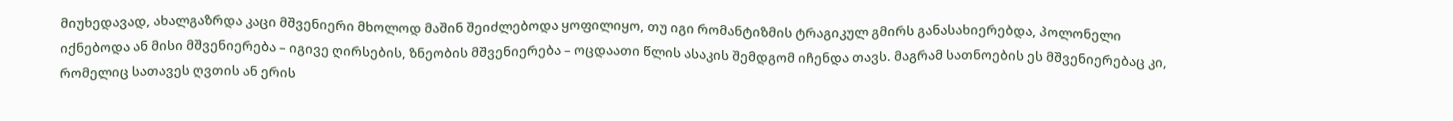მიუხედავად, ახალგაზრდა კაცი მშვენიერი მხოლოდ მაშინ შეიძლებოდა ყოფილიყო, თუ იგი რომანტიზმის ტრაგიკულ გმირს განასახიერებდა, პოლონელი იქნებოდა ან მისი მშვენიერება – იგივე ღირსების, ზნეობის მშვენიერება – ოცდაათი წლის ასაკის შემდგომ იჩენდა თავს. მაგრამ სათნოების ეს მშვენიერებაც კი, რომელიც სათავეს ღვთის ან ერის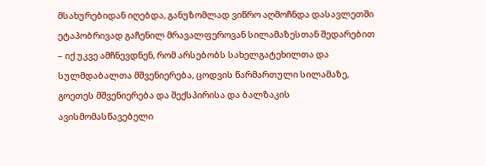მსახურებიდან იღებდა, განუზომლად ვიწრო აღმოჩნდა დასავლეთში ეტაპობრივად გაჩენილ მრავალფეროვან სილამაზესთან შედარებით – იქ უკვე ამჩნევდნენ, რომ არსებობს სახელგატეხილთა და სულმდაბალთა მშვენიერება, ცოდვის წარმართული სილამაზე, გოეთეს მშვენიერება და შექსპირისა და ბალზაკის ავისმომასწავებელი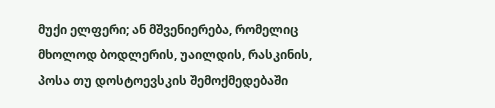მუქი ელფერი; ან მშვენიერება, რომელიც მხოლოდ ბოდლერის, უაილდის, რასკინის, პოსა თუ დოსტოევსკის შემოქმედებაში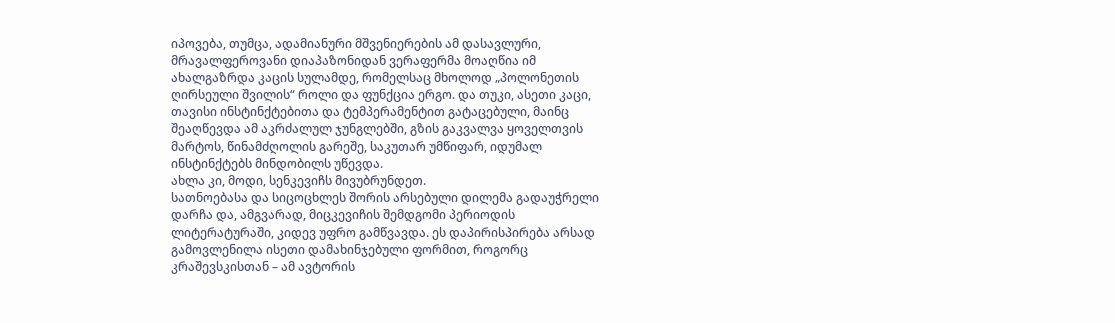იპოვება, თუმცა, ადამიანური მშვენიერების ამ დასავლური, მრავალფეროვანი დიაპაზონიდან ვერაფერმა მოაღწია იმ ახალგაზრდა კაცის სულამდე, რომელსაც მხოლოდ „პოლონეთის ღირსეული შვილის“ როლი და ფუნქცია ერგო. და თუკი, ასეთი კაცი, თავისი ინსტინქტებითა და ტემპერამენტით გატაცებული, მაინც შეაღწევდა ამ აკრძალულ ჯუნგლებში, გზის გაკვალვა ყოველთვის მარტოს, წინამძღოლის გარეშე, საკუთარ უმწიფარ, იდუმალ ინსტინქტებს მინდობილს უწევდა.
ახლა კი, მოდი, სენკევიჩს მივუბრუნდეთ.
სათნოებასა და სიცოცხლეს შორის არსებული დილემა გადაუჭრელი დარჩა და, ამგვარად, მიცკევიჩის შემდგომი პერიოდის ლიტერატურაში, კიდევ უფრო გამწვავდა. ეს დაპირისპირება არსად გამოვლენილა ისეთი დამახინჯებული ფორმით, როგორც კრაშევსკისთან – ამ ავტორის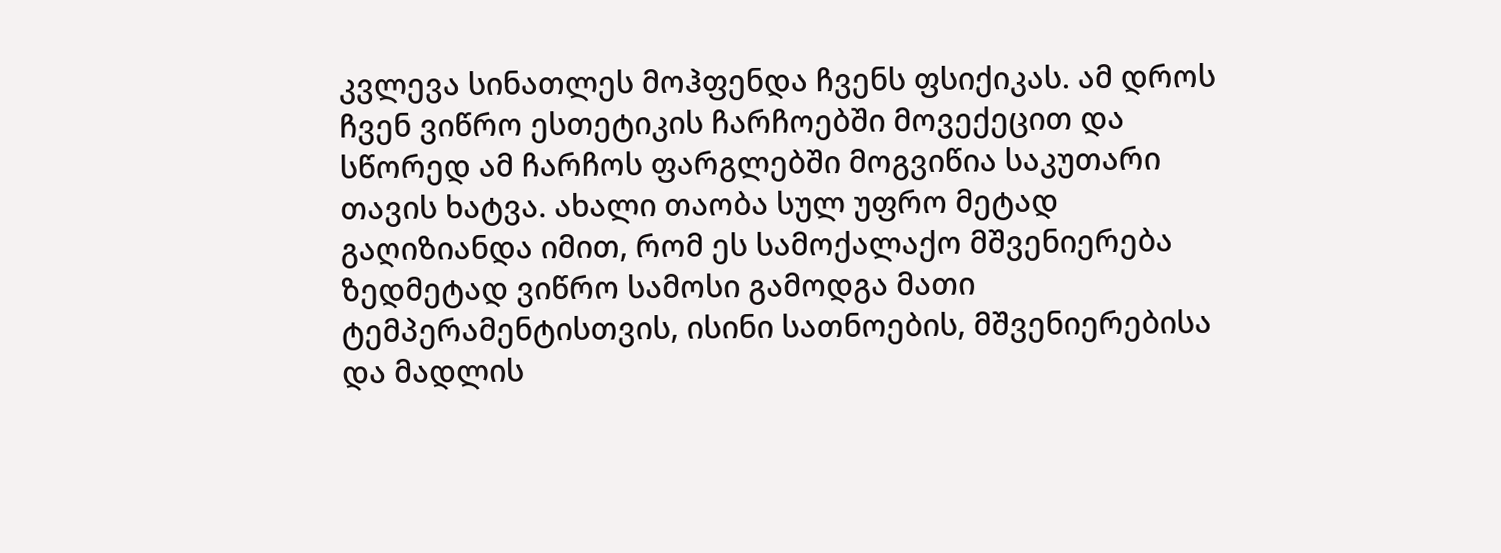კვლევა სინათლეს მოჰფენდა ჩვენს ფსიქიკას. ამ დროს ჩვენ ვიწრო ესთეტიკის ჩარჩოებში მოვექეცით და სწორედ ამ ჩარჩოს ფარგლებში მოგვიწია საკუთარი თავის ხატვა. ახალი თაობა სულ უფრო მეტად გაღიზიანდა იმით, რომ ეს სამოქალაქო მშვენიერება ზედმეტად ვიწრო სამოსი გამოდგა მათი ტემპერამენტისთვის, ისინი სათნოების, მშვენიერებისა და მადლის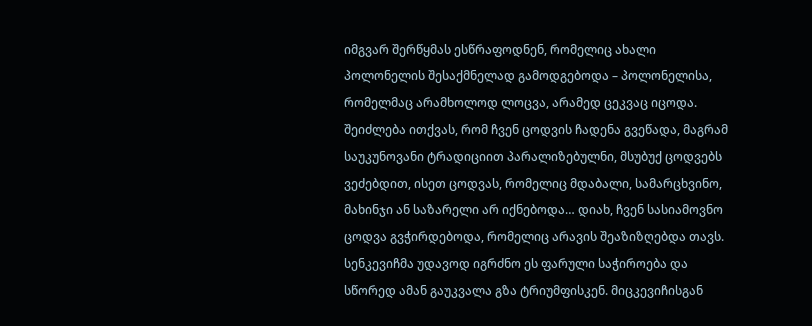იმგვარ შერწყმას ესწრაფოდნენ, რომელიც ახალი პოლონელის შესაქმნელად გამოდგებოდა – პოლონელისა, რომელმაც არამხოლოდ ლოცვა, არამედ ცეკვაც იცოდა. შეიძლება ითქვას, რომ ჩვენ ცოდვის ჩადენა გვეწადა, მაგრამ საუკუნოვანი ტრადიციით პარალიზებულნი, მსუბუქ ცოდვებს ვეძებდით, ისეთ ცოდვას, რომელიც მდაბალი, სამარცხვინო, მახინჯი ან საზარელი არ იქნებოდა… დიახ, ჩვენ სასიამოვნო ცოდვა გვჭირდებოდა, რომელიც არავის შეაზიზღებდა თავს. სენკევიჩმა უდავოდ იგრძნო ეს ფარული საჭიროება და სწორედ ამან გაუკვალა გზა ტრიუმფისკენ. მიცკევიჩისგან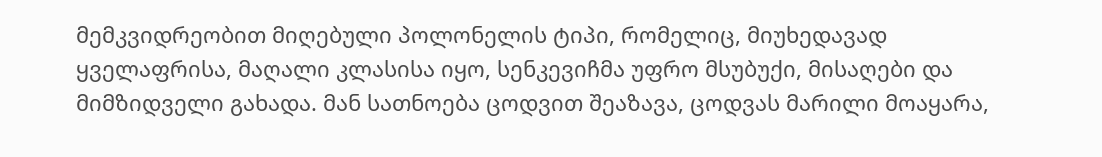მემკვიდრეობით მიღებული პოლონელის ტიპი, რომელიც, მიუხედავად ყველაფრისა, მაღალი კლასისა იყო, სენკევიჩმა უფრო მსუბუქი, მისაღები და მიმზიდველი გახადა. მან სათნოება ცოდვით შეაზავა, ცოდვას მარილი მოაყარა,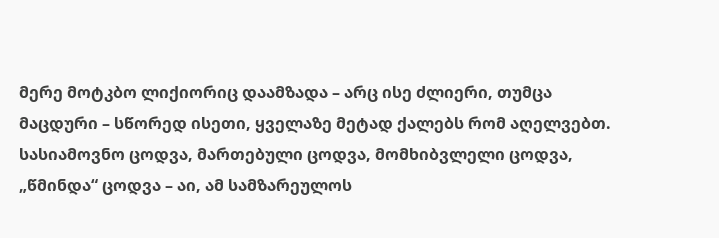მერე მოტკბო ლიქიორიც დაამზადა – არც ისე ძლიერი, თუმცა მაცდური – სწორედ ისეთი, ყველაზე მეტად ქალებს რომ აღელვებთ.
სასიამოვნო ცოდვა, მართებული ცოდვა, მომხიბვლელი ცოდვა, „წმინდა“ ცოდვა – აი, ამ სამზარეულოს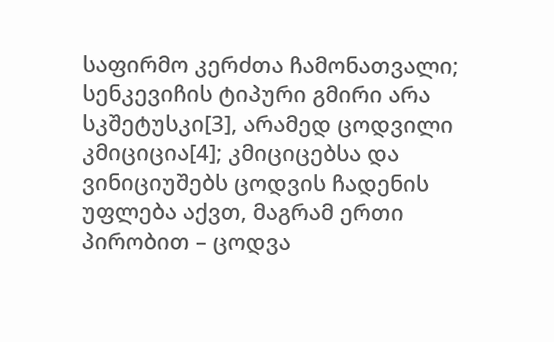საფირმო კერძთა ჩამონათვალი; სენკევიჩის ტიპური გმირი არა სკშეტუსკი[3], არამედ ცოდვილი კმიციცია[4]; კმიციცებსა და ვინიციუშებს ცოდვის ჩადენის უფლება აქვთ, მაგრამ ერთი პირობით – ცოდვა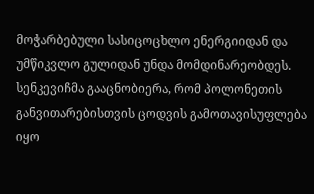მოჭარბებული სასიცოცხლო ენერგიიდან და უმწიკვლო გულიდან უნდა მომდინარეობდეს. სენკევიჩმა გააცნობიერა, რომ პოლონეთის განვითარებისთვის ცოდვის გამოთავისუფლება იყო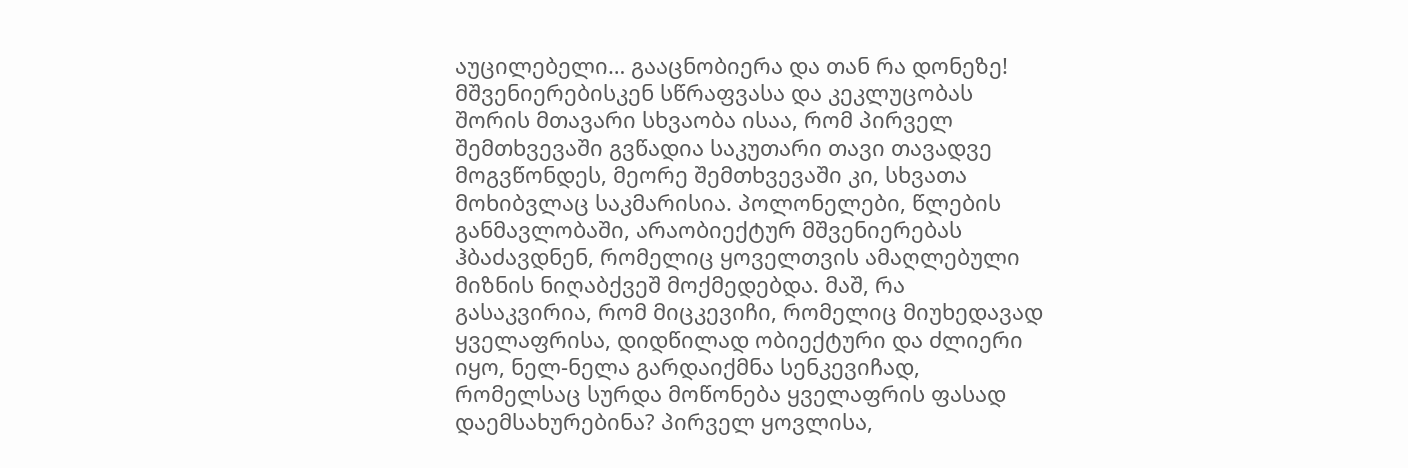აუცილებელი… გააცნობიერა და თან რა დონეზე! მშვენიერებისკენ სწრაფვასა და კეკლუცობას შორის მთავარი სხვაობა ისაა, რომ პირველ შემთხვევაში გვწადია საკუთარი თავი თავადვე მოგვწონდეს, მეორე შემთხვევაში კი, სხვათა მოხიბვლაც საკმარისია. პოლონელები, წლების განმავლობაში, არაობიექტურ მშვენიერებას ჰბაძავდნენ, რომელიც ყოველთვის ამაღლებული მიზნის ნიღაბქვეშ მოქმედებდა. მაშ, რა გასაკვირია, რომ მიცკევიჩი, რომელიც მიუხედავად ყველაფრისა, დიდწილად ობიექტური და ძლიერი იყო, ნელ-ნელა გარდაიქმნა სენკევიჩად, რომელსაც სურდა მოწონება ყველაფრის ფასად დაემსახურებინა? პირველ ყოვლისა,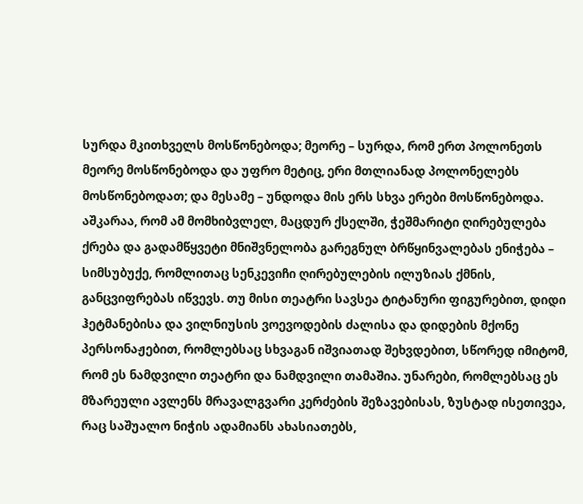სურდა მკითხველს მოსწონებოდა; მეორე – სურდა, რომ ერთ პოლონეთს მეორე მოსწონებოდა და უფრო მეტიც, ერი მთლიანად პოლონელებს მოსწონებოდათ; და მესამე – უნდოდა მის ერს სხვა ერები მოსწონებოდა.
აშკარაა, რომ ამ მომხიბვლელ, მაცდურ ქსელში, ჭეშმარიტი ღირებულება ქრება და გადამწყვეტი მნიშვნელობა გარეგნულ ბრწყინვალებას ენიჭება – სიმსუბუქე, რომლითაც სენკევიჩი ღირებულების ილუზიას ქმნის, განცვიფრებას იწვევს. თუ მისი თეატრი სავსეა ტიტანური ფიგურებით, დიდი ჰეტმანებისა და ვილნიუსის ვოევოდების ძალისა და დიდების მქონე პერსონაჟებით, რომლებსაც სხვაგან იშვიათად შეხვდებით, სწორედ იმიტომ, რომ ეს ნამდვილი თეატრი და ნამდვილი თამაშია. უნარები, რომლებსაც ეს მზარეული ავლენს მრავალგვარი კერძების შეზავებისას, ზუსტად ისეთივეა, რაც საშუალო ნიჭის ადამიანს ახასიათებს,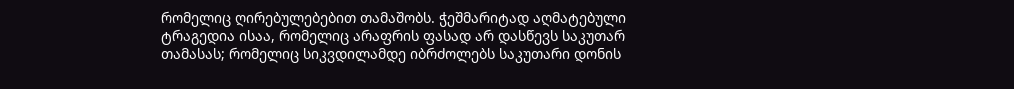რომელიც ღირებულებებით თამაშობს. ჭეშმარიტად აღმატებული ტრაგედია ისაა, რომელიც არაფრის ფასად არ დასწევს საკუთარ თამასას; რომელიც სიკვდილამდე იბრძოლებს საკუთარი დონის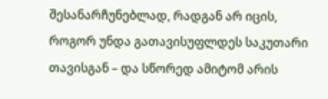შესანარჩუნებლად, რადგან არ იცის, როგორ უნდა გათავისუფლდეს საკუთარი თავისგან – და სწორედ ამიტომ არის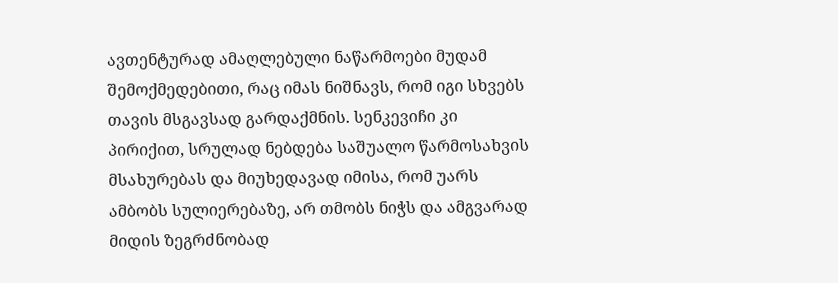ავთენტურად ამაღლებული ნაწარმოები მუდამ შემოქმედებითი, რაც იმას ნიშნავს, რომ იგი სხვებს თავის მსგავსად გარდაქმნის. სენკევიჩი კი პირიქით, სრულად ნებდება საშუალო წარმოსახვის მსახურებას და მიუხედავად იმისა, რომ უარს ამბობს სულიერებაზე, არ თმობს ნიჭს და ამგვარად მიდის ზეგრძნობად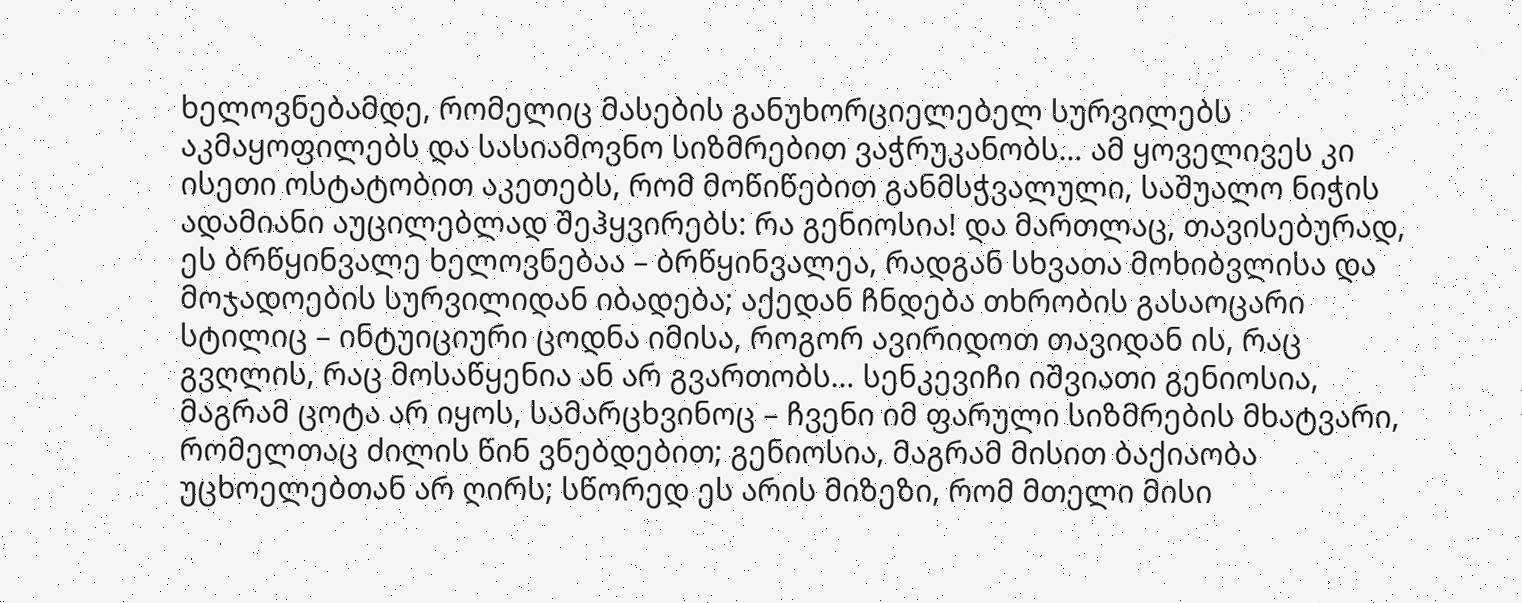ხელოვნებამდე, რომელიც მასების განუხორციელებელ სურვილებს აკმაყოფილებს და სასიამოვნო სიზმრებით ვაჭრუკანობს… ამ ყოველივეს კი ისეთი ოსტატობით აკეთებს, რომ მოწიწებით განმსჭვალული, საშუალო ნიჭის ადამიანი აუცილებლად შეჰყვირებს: რა გენიოსია! და მართლაც, თავისებურად, ეს ბრწყინვალე ხელოვნებაა – ბრწყინვალეა, რადგან სხვათა მოხიბვლისა და მოჯადოების სურვილიდან იბადება; აქედან ჩნდება თხრობის გასაოცარი სტილიც – ინტუიციური ცოდნა იმისა, როგორ ავირიდოთ თავიდან ის, რაც გვღლის, რაც მოსაწყენია ან არ გვართობს… სენკევიჩი იშვიათი გენიოსია, მაგრამ ცოტა არ იყოს, სამარცხვინოც – ჩვენი იმ ფარული სიზმრების მხატვარი, რომელთაც ძილის წინ ვნებდებით; გენიოსია, მაგრამ მისით ბაქიაობა უცხოელებთან არ ღირს; სწორედ ეს არის მიზეზი, რომ მთელი მისი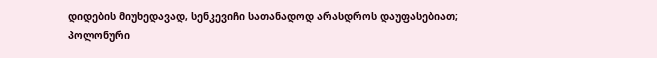დიდების მიუხედავად, სენკევიჩი სათანადოდ არასდროს დაუფასებიათ; პოლონური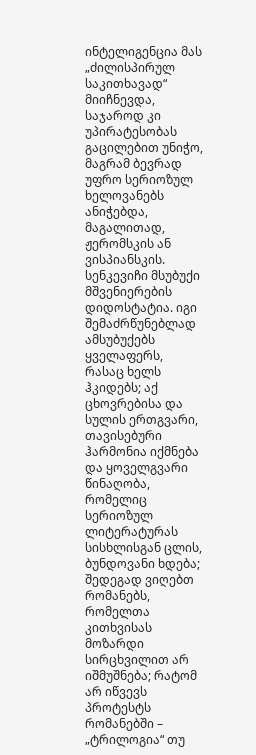ინტელიგენცია მას „ძილისპირულ საკითხავად“ მიიჩნევდა, საჯაროდ კი უპირატესობას გაცილებით უნიჭო, მაგრამ ბევრად უფრო სერიოზულ ხელოვანებს ანიჭებდა, მაგალითად, ჟერომსკის ან ვისპიანსკის.
სენკევიჩი მსუბუქი მშვენიერების დიდოსტატია. იგი შემაძრწუნებლად ამსუბუქებს ყველაფერს, რასაც ხელს ჰკიდებს; აქ ცხოვრებისა და სულის ერთგვარი, თავისებური ჰარმონია იქმნება და ყოველგვარი წინაღობა, რომელიც სერიოზულ ლიტერატურას სისხლისგან ცლის, ბუნდოვანი ხდება; შედეგად ვიღებთ რომანებს, რომელთა კითხვისას მოზარდი სირცხვილით არ იშმუშნება; რატომ არ იწვევს პროტესტს რომანებში – „ტრილოგია“ თუ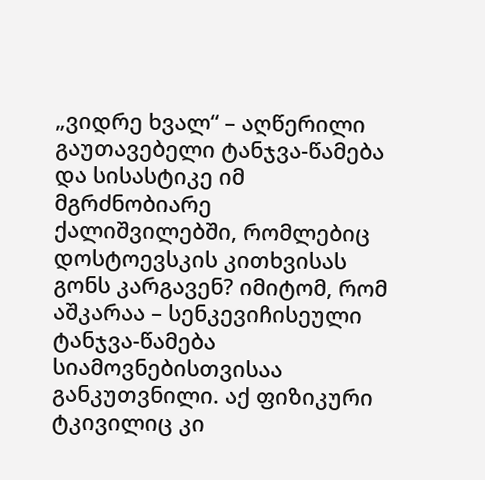„ვიდრე ხვალ“ – აღწერილი გაუთავებელი ტანჯვა-წამება და სისასტიკე იმ მგრძნობიარე ქალიშვილებში, რომლებიც დოსტოევსკის კითხვისას გონს კარგავენ? იმიტომ, რომ აშკარაა – სენკევიჩისეული ტანჯვა-წამება სიამოვნებისთვისაა განკუთვნილი. აქ ფიზიკური ტკივილიც კი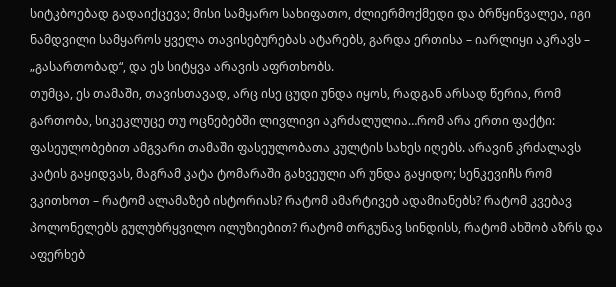სიტკბოებად გადაიქცევა; მისი სამყარო სახიფათო, ძლიერმოქმედი და ბრწყინვალეა, იგი ნამდვილი სამყაროს ყველა თავისებურებას ატარებს, გარდა ერთისა – იარლიყი აკრავს – „გასართობად“, და ეს სიტყვა არავის აფრთხობს.
თუმცა, ეს თამაში, თავისთავად, არც ისე ცუდი უნდა იყოს, რადგან არსად წერია, რომ გართობა, სიკეკლუცე თუ ოცნებებში ლივლივი აკრძალულია…რომ არა ერთი ფაქტი: ფასეულობებით ამგვარი თამაში ფასეულობათა კულტის სახეს იღებს. არავინ კრძალავს კატის გაყიდვას, მაგრამ კატა ტომარაში გახვეული არ უნდა გაყიდო; სენკევიჩს რომ ვკითხოთ – რატომ ალამაზებ ისტორიას? რატომ ამარტივებ ადამიანებს? რატომ კვებავ პოლონელებს გულუბრყვილო ილუზიებით? რატომ თრგუნავ სინდისს, რატომ ახშობ აზრს და აფერხებ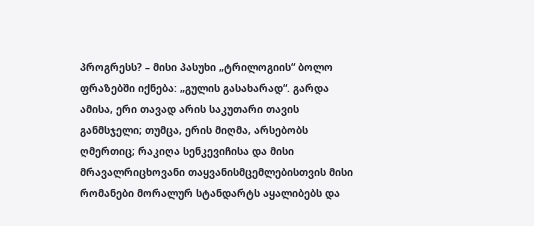პროგრესს? – მისი პასუხი „ტრილოგიის“ ბოლო ფრაზებში იქნება: „გულის გასახარად“. გარდა ამისა, ერი თავად არის საკუთარი თავის განმსჯელი; თუმცა, ერის მიღმა, არსებობს ღმერთიც; რაკიღა სენკევიჩისა და მისი მრავალრიცხოვანი თაყვანისმცემლებისთვის მისი რომანები მორალურ სტანდარტს აყალიბებს და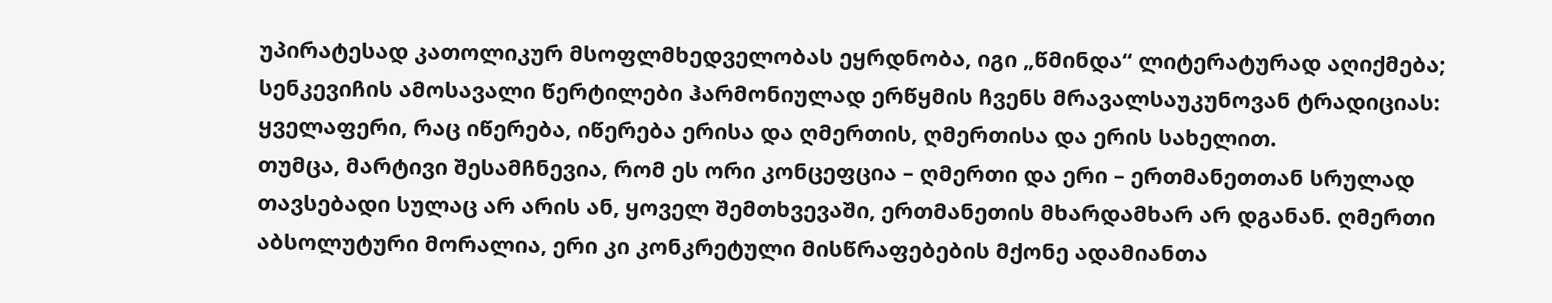უპირატესად კათოლიკურ მსოფლმხედველობას ეყრდნობა, იგი „წმინდა“ ლიტერატურად აღიქმება; სენკევიჩის ამოსავალი წერტილები ჰარმონიულად ერწყმის ჩვენს მრავალსაუკუნოვან ტრადიციას: ყველაფერი, რაც იწერება, იწერება ერისა და ღმერთის, ღმერთისა და ერის სახელით.
თუმცა, მარტივი შესამჩნევია, რომ ეს ორი კონცეფცია – ღმერთი და ერი – ერთმანეთთან სრულად თავსებადი სულაც არ არის ან, ყოველ შემთხვევაში, ერთმანეთის მხარდამხარ არ დგანან. ღმერთი აბსოლუტური მორალია, ერი კი კონკრეტული მისწრაფებების მქონე ადამიანთა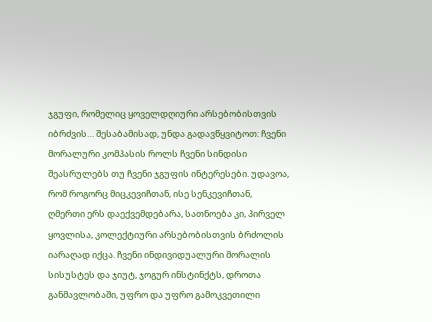ჯგუფი, რომელიც ყოველდღიური არსებობისთვის იბრძვის… შესაბამისად, უნდა გადავწყვიტოთ: ჩვენი მორალური კომპასის როლს ჩვენი სინდისი შეასრულებს თუ ჩვენი ჯგუფის ინტერესები. უდავოა, რომ როგორც მიცკევიჩთან, ისე სენკევიჩთან, ღმერთი ერს დაექვემდებარა, სათნოება კი, პირველ ყოვლისა, კოლექტიური არსებობისთვის ბრძოლის იარაღად იქცა. ჩვენი ინდივიდუალური მორალის სისუსტეს და ჯიუტ, ჯოგურ ინსტინქტს, დროთა განმავლობაში, უფრო და უფრო გამოკვეთილი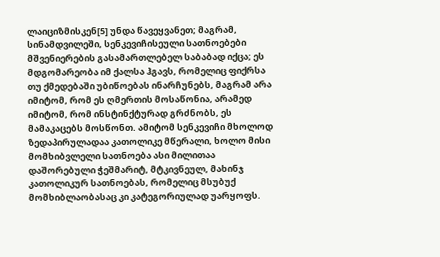ლაიციზმისკენ[5] უნდა წავეყვანეთ; მაგრამ, სინამდვილეში, სენკევიჩისეული სათნოებები მშვენიერების გასამართლებელ საბაბად იქცა; ეს მდგომარეობა იმ ქალსა ჰგავს, რომელიც ფიქრსა თუ ქმედებაში უბიწოებას ინარჩუნებს, მაგრამ არა იმიტომ, რომ ეს ღმერთის მოსაწონია, არამედ იმიტომ, რომ ინსტინქტურად გრძნობს, ეს მამაკაცებს მოსწონთ. ამიტომ სენკევიჩი მხოლოდ ზედაპირულადაა კათოლიკე მწერალი, ხოლო მისი მომხიბვლელი სათნოება ასი მილითაა დაშორებული ჭეშმარიტ, მტკივნეულ, მახინჯ კათოლიკურ სათნოებას, რომელიც მსუბუქ მომხიბლაობასაც კი კატეგორიულად უარყოფს.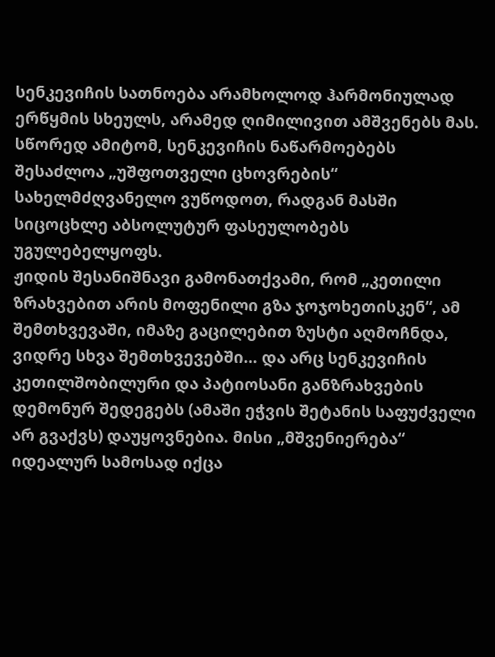სენკევიჩის სათნოება არამხოლოდ ჰარმონიულად ერწყმის სხეულს, არამედ ღიმილივით ამშვენებს მას. სწორედ ამიტომ, სენკევიჩის ნაწარმოებებს შესაძლოა „უშფოთველი ცხოვრების“ სახელმძღვანელო ვუწოდოთ, რადგან მასში სიცოცხლე აბსოლუტურ ფასეულობებს უგულებელყოფს.
ჟიდის შესანიშნავი გამონათქვამი, რომ „კეთილი ზრახვებით არის მოფენილი გზა ჯოჯოხეთისკენ“, ამ შემთხვევაში, იმაზე გაცილებით ზუსტი აღმოჩნდა, ვიდრე სხვა შემთხვევებში… და არც სენკევიჩის კეთილშობილური და პატიოსანი განზრახვების დემონურ შედეგებს (ამაში ეჭვის შეტანის საფუძველი არ გვაქვს) დაუყოვნებია. მისი „მშვენიერება“ იდეალურ სამოსად იქცა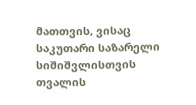მათთვის, ვისაც საკუთარი საზარელი სიშიშვლისთვის თვალის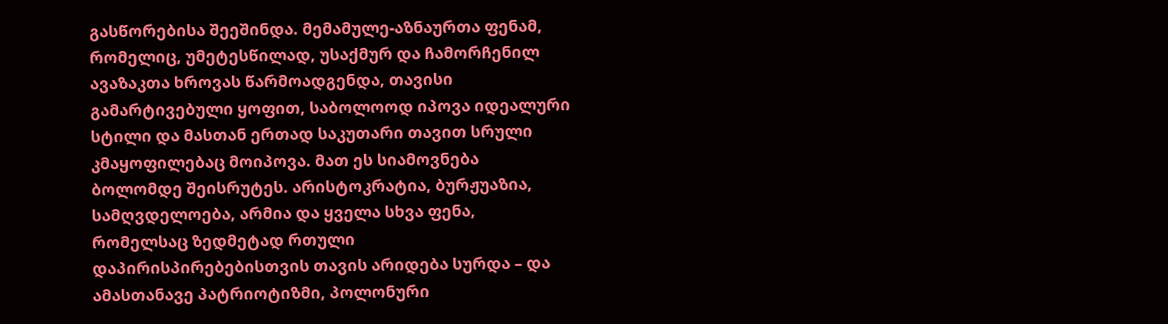გასწორებისა შეეშინდა. მემამულე-აზნაურთა ფენამ, რომელიც, უმეტესწილად, უსაქმურ და ჩამორჩენილ ავაზაკთა ხროვას წარმოადგენდა, თავისი გამარტივებული ყოფით, საბოლოოდ იპოვა იდეალური სტილი და მასთან ერთად საკუთარი თავით სრული კმაყოფილებაც მოიპოვა. მათ ეს სიამოვნება ბოლომდე შეისრუტეს. არისტოკრატია, ბურჟუაზია, სამღვდელოება, არმია და ყველა სხვა ფენა, რომელსაც ზედმეტად რთული დაპირისპირებებისთვის თავის არიდება სურდა – და ამასთანავე პატრიოტიზმი, პოლონური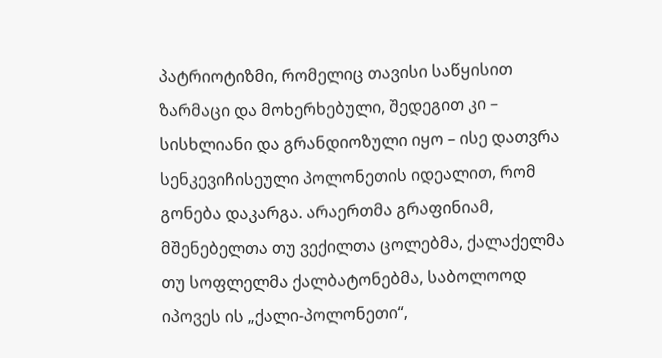პატრიოტიზმი, რომელიც თავისი საწყისით ზარმაცი და მოხერხებული, შედეგით კი – სისხლიანი და გრანდიოზული იყო – ისე დათვრა სენკევიჩისეული პოლონეთის იდეალით, რომ გონება დაკარგა. არაერთმა გრაფინიამ, მშენებელთა თუ ვექილთა ცოლებმა, ქალაქელმა თუ სოფლელმა ქალბატონებმა, საბოლოოდ იპოვეს ის „ქალი-პოლონეთი“,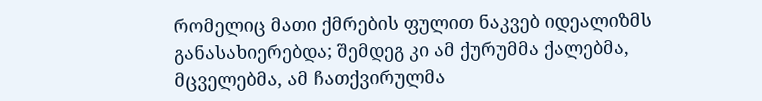რომელიც მათი ქმრების ფულით ნაკვებ იდეალიზმს განასახიერებდა; შემდეგ კი ამ ქურუმმა ქალებმა, მცველებმა, ამ ჩათქვირულმა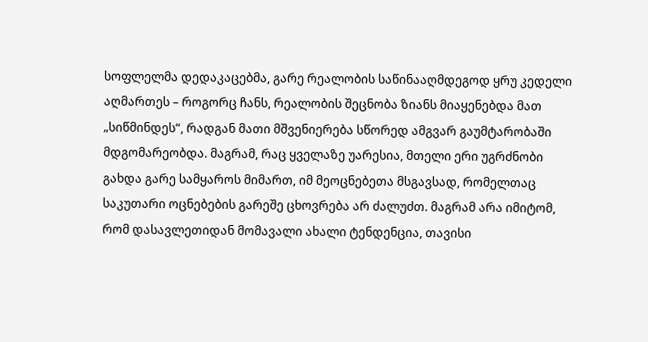სოფლელმა დედაკაცებმა, გარე რეალობის საწინააღმდეგოდ ყრუ კედელი აღმართეს – როგორც ჩანს, რეალობის შეცნობა ზიანს მიაყენებდა მათ „სიწმინდეს“, რადგან მათი მშვენიერება სწორედ ამგვარ გაუმტარობაში მდგომარეობდა. მაგრამ, რაც ყველაზე უარესია, მთელი ერი უგრძნობი გახდა გარე სამყაროს მიმართ, იმ მეოცნებეთა მსგავსად, რომელთაც საკუთარი ოცნებების გარეშე ცხოვრება არ ძალუძთ. მაგრამ არა იმიტომ, რომ დასავლეთიდან მომავალი ახალი ტენდენცია, თავისი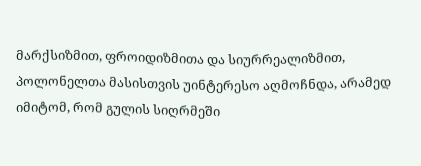მარქსიზმით, ფროიდიზმითა და სიურრეალიზმით, პოლონელთა მასისთვის უინტერესო აღმოჩნდა, არამედ იმიტომ, რომ გულის სიღრმეში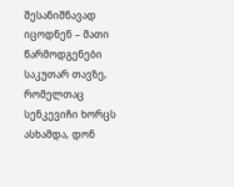შესანიშნავად იცოდნენ – მათი წარმოდგენები საკუთარ თავზე, რომელთაც სენკევიჩი ხორცს ასხამდა, დონ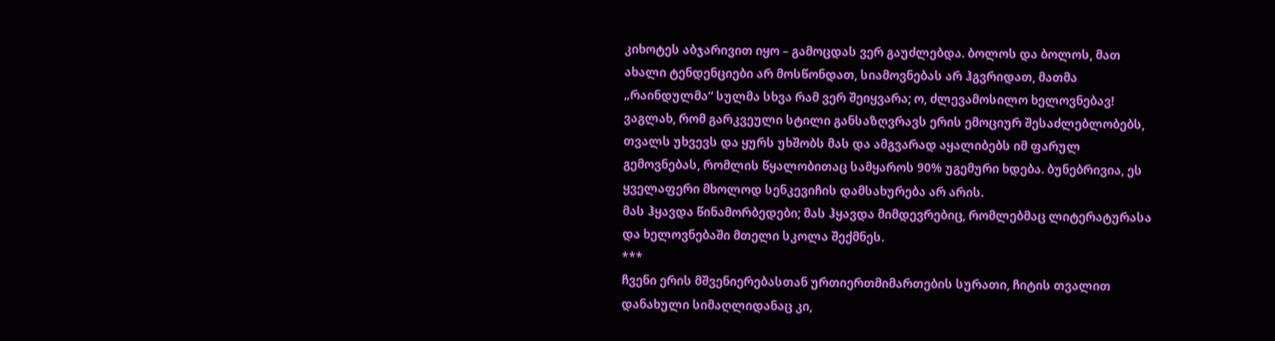კიხოტეს აბჯარივით იყო – გამოცდას ვერ გაუძლებდა. ბოლოს და ბოლოს, მათ ახალი ტენდენციები არ მოსწონდათ, სიამოვნებას არ ჰგვრიდათ, მათმა „რაინდულმა“ სულმა სხვა რამ ვერ შეიყვარა; ო, ძლევამოსილო ხელოვნებავ! ვაგლახ, რომ გარკვეული სტილი განსაზღვრავს ერის ემოციურ შესაძლებლობებს, თვალს უხვევს და ყურს უხშობს მას და ამგვარად აყალიბებს იმ ფარულ გემოვნებას, რომლის წყალობითაც სამყაროს 90% უგემური ხდება. ბუნებრივია, ეს ყველაფერი მხოლოდ სენკევიჩის დამსახურება არ არის.
მას ჰყავდა წინამორბედები; მას ჰყავდა მიმდევრებიც, რომლებმაც ლიტერატურასა და ხელოვნებაში მთელი სკოლა შექმნეს.
***
ჩვენი ერის მშვენიერებასთან ურთიერთმიმართების სურათი, ჩიტის თვალით დანახული სიმაღლიდანაც კი,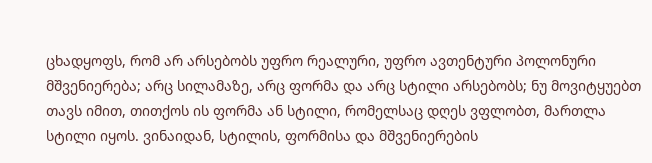ცხადყოფს, რომ არ არსებობს უფრო რეალური, უფრო ავთენტური პოლონური მშვენიერება; არც სილამაზე, არც ფორმა და არც სტილი არსებობს; ნუ მოვიტყუებთ თავს იმით, თითქოს ის ფორმა ან სტილი, რომელსაც დღეს ვფლობთ, მართლა სტილი იყოს. ვინაიდან, სტილის, ფორმისა და მშვენიერების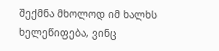შექმნა მხოლოდ იმ ხალხს ხელეწიფება, ვინც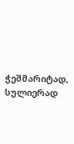ჭეშმარიტად, სულიერად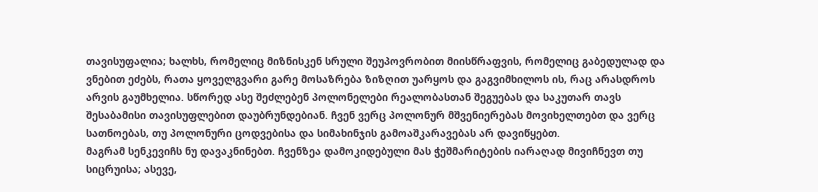თავისუფალია; ხალხს, რომელიც მიზნისკენ სრული შეუპოვრობით მიისწრაფვის, რომელიც გაბედულად და ვნებით ეძებს, რათა ყოველგვარი გარე მოსაზრება ზიზღით უარყოს და გაგვიმხილოს ის, რაც არასდროს არვის გაუმხელია. სწორედ ასე შეძლებენ პოლონელები რეალობასთან შეგუებას და საკუთარ თავს შესაბამისი თავისუფლებით დაუბრუნდებიან. ჩვენ ვერც პოლონურ მშვენიერებას მოვიხელთებთ და ვერც სათნოებას, თუ პოლონური ცოდვებისა და სიმახინჯის გამოაშკარავებას არ დავიწყებთ.
მაგრამ სენკევიჩს ნუ დავაკნინებთ. ჩვენზეა დამოკიდებული მას ჭეშმარიტების იარაღად მივიჩნევთ თუ სიცრუისა; ასევე,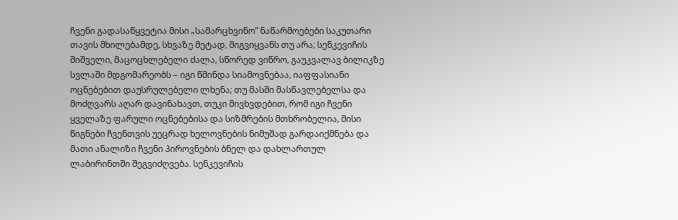ჩვენი გადასაწყვეტია მისი „სამარცხვინო“ ნაწარმოებები საკუთარი თავის მხილებამდე, სხვაზე მეტად, მიგვიყვანს თუ არა; სენკევიჩის შიშველი, მაცოცხლებელი ძალა, სწორედ ვიწრო, გაუკვალავ ბილიკზე სვლაში მდგომარეობს – იგი წმინდა სიამოვნებაა, იაფფასიანი ოცნებებით დაუსრულებელი ლხენა; თუ მასში მასწავლებელსა და მოძღვარს აღარ დავინახავთ, თუკი მივხვდებით, რომ იგი ჩვენი ყველაზე ფარული ოცნებებისა და სიზმრების მთხრობელია, მისი წიგნები ჩვენთვის უეცრად ხელოვნების ნიმუშად გარდაიქმნება და მათი ანალიზი ჩვენი პიროვნების ბნელ და დახლართულ ლაბირინთში შეგვიძღვება. სენკევიჩის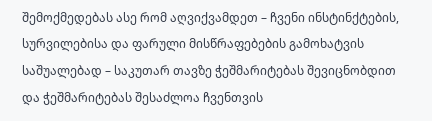შემოქმედებას ასე რომ აღვიქვამდეთ – ჩვენი ინსტინქტების, სურვილებისა და ფარული მისწრაფებების გამოხატვის საშუალებად – საკუთარ თავზე ჭეშმარიტებას შევიცნობდით და ჭეშმარიტებას შესაძლოა ჩვენთვის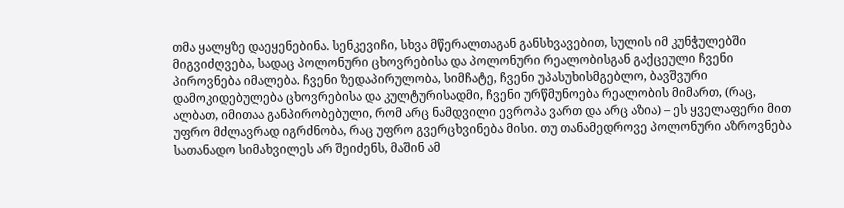თმა ყალყზე დაეყენებინა. სენკევიჩი, სხვა მწერალთაგან განსხვავებით, სულის იმ კუნჭულებში მიგვიძღვება, სადაც პოლონური ცხოვრებისა და პოლონური რეალობისგან გაქცეული ჩვენი პიროვნება იმალება. ჩვენი ზედაპირულობა, სიმჩატე, ჩვენი უპასუხისმგებლო, ბავშვური დამოკიდებულება ცხოვრებისა და კულტურისადმი, ჩვენი ურწმუნოება რეალობის მიმართ, (რაც, ალბათ, იმითაა განპირობებული, რომ არც ნამდვილი ევროპა ვართ და არც აზია) – ეს ყველაფერი მით უფრო მძლავრად იგრძნობა, რაც უფრო გვერცხვინება მისი. თუ თანამედროვე პოლონური აზროვნება სათანადო სიმახვილეს არ შეიძენს, მაშინ ამ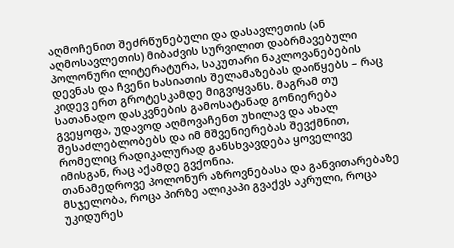აღმოჩენით შეძრწუნებული და დასავლეთის (ან აღმოსავლეთის) მიბაძვის სურვილით დაბრმავებული პოლონური ლიტერატურა, საკუთარი ნაკლოვანებების დევნას და ჩვენი ხასიათის შელამაზებას დაიწყებს – რაც კიდევ ერთ გროტესკამდე მიგვიყვანს. მაგრამ თუ სათანადო დასკვნების გამოსატანად გონიერება გვეყოფა, უდავოდ აღმოვაჩენთ უხილავ და ახალ შესაძლებლობებს და იმ მშვენიერებას შევქმნით, რომელიც რადიკალურად განსხვავდება ყოველივე იმისგან, რაც აქამდე გვქონია.
თანამედროვე პოლონურ აზროვნებასა და განვითარებაზე მსჯელობა, როცა პირზე ალიკაპი გვაქვს აკრული, როცა უკიდურეს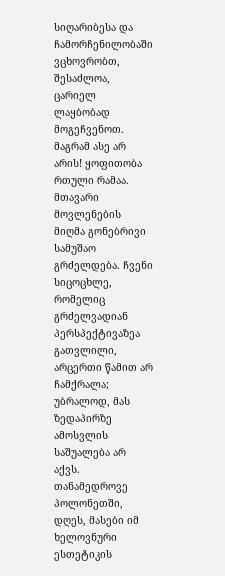სიღარიბესა და ჩამორჩენილობაში ვცხოვრობთ, შესაძლოა, ცარიელ ლაყბობად მოგეჩვენოთ. მაგრამ ასე არ არის! ყოფითობა რთული რამაა. მთავარი მოვლენების მიღმა გონებრივი სამუშაო გრძელდება. ჩვენი სიცოცხლე, რომელიც გრძელვადიან პერსპექტივაზეა გათვლილი, არცერთი წამით არ ჩამქრალა; უბრალოდ, მას ზედაპირზე ამოსვლის საშუალება არ აქვს. თანამედროვე პოლონეთში, დღეს, მასები იმ ხელოვნური ესთეტიკის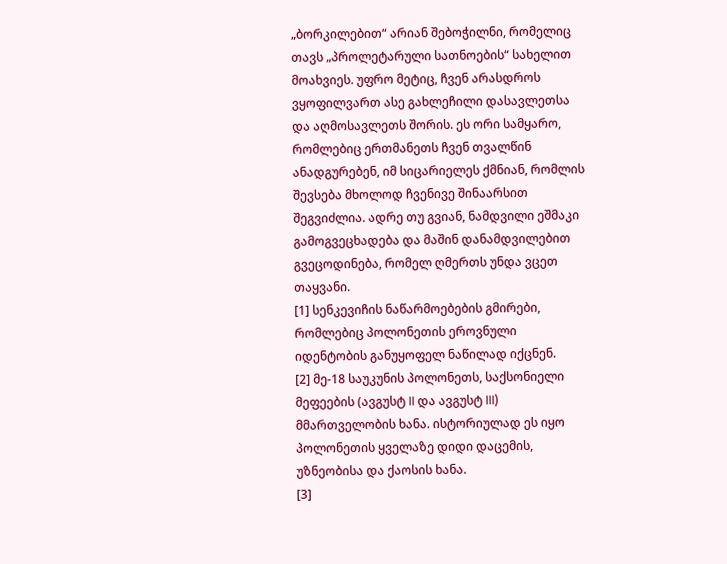„ბორკილებით“ არიან შებოჭილნი, რომელიც თავს „პროლეტარული სათნოების“ სახელით მოახვიეს. უფრო მეტიც, ჩვენ არასდროს ვყოფილვართ ასე გახლეჩილი დასავლეთსა და აღმოსავლეთს შორის. ეს ორი სამყარო, რომლებიც ერთმანეთს ჩვენ თვალწინ ანადგურებენ, იმ სიცარიელეს ქმნიან, რომლის შევსება მხოლოდ ჩვენივე შინაარსით შეგვიძლია. ადრე თუ გვიან, ნამდვილი ეშმაკი გამოგვეცხადება და მაშინ დანამდვილებით გვეცოდინება, რომელ ღმერთს უნდა ვცეთ თაყვანი.
[1] სენკევიჩის ნაწარმოებების გმირები, რომლებიც პოლონეთის ეროვნული იდენტობის განუყოფელ ნაწილად იქცნენ.
[2] მე-18 საუკუნის პოლონეთს, საქსონიელი მეფეების (ავგუსტ II და ავგუსტ III) მმართველობის ხანა. ისტორიულად ეს იყო პოლონეთის ყველაზე დიდი დაცემის, უზნეობისა და ქაოსის ხანა.
[3]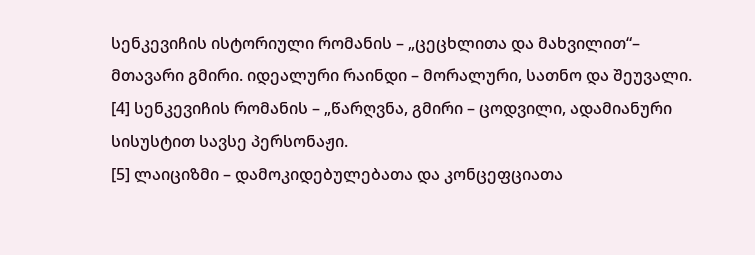სენკევიჩის ისტორიული რომანის – „ცეცხლითა და მახვილით“– მთავარი გმირი. იდეალური რაინდი – მორალური, სათნო და შეუვალი.
[4] სენკევიჩის რომანის – „წარღვნა, გმირი – ცოდვილი, ადამიანური სისუსტით სავსე პერსონაჟი.
[5] ლაიციზმი – დამოკიდებულებათა და კონცეფციათა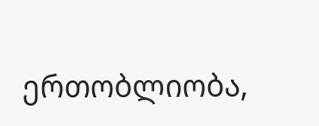ერთობლიობა,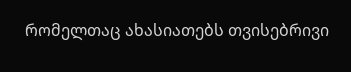რომელთაც ახასიათებს თვისებრივი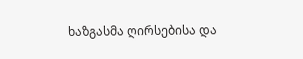ხაზგასმა ღირსებისა და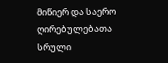მიწიერ და საერო ღირებულებათა სრული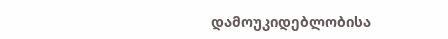დამოუკიდებლობისა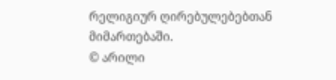რელიგიურ ღირებულებებთან მიმართებაში.
© არილი